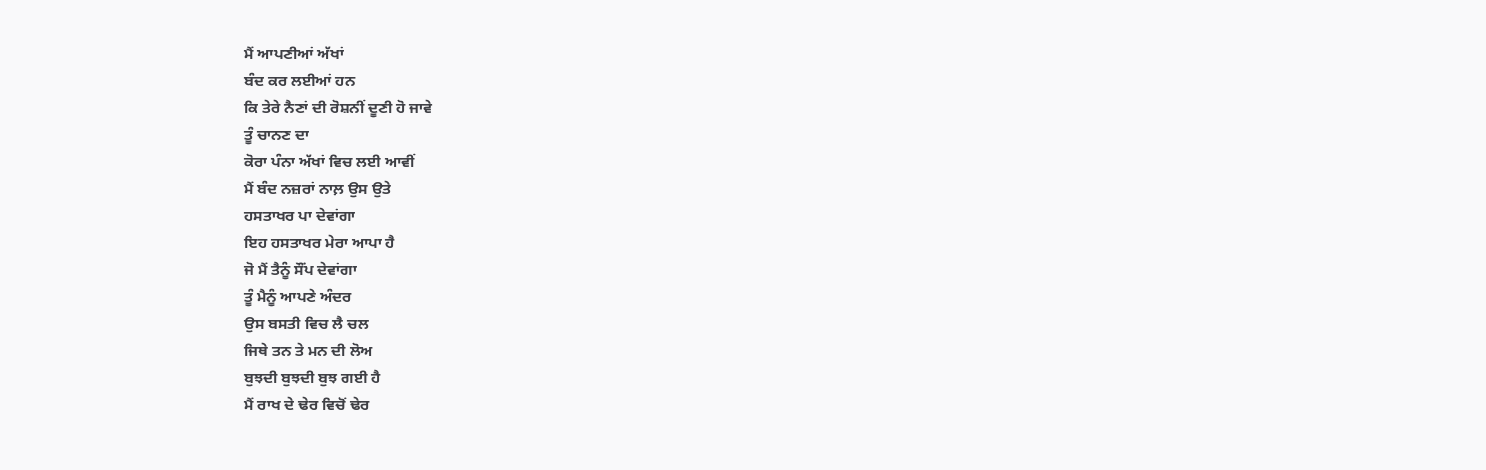ਮੈਂ ਆਪਣੀਆਂ ਅੱਖਾਂ
ਬੰਦ ਕਰ ਲਈਆਂ ਹਨ
ਕਿ ਤੇਰੇ ਨੈਣਾਂ ਦੀ ਰੋਸ਼ਨੀਂ ਦੂਣੀ ਹੋ ਜਾਵੇ
ਤੂੰ ਚਾਨਣ ਦਾ
ਕੋਰਾ ਪੰਨਾ ਅੱਖਾਂ ਵਿਚ ਲਈ ਆਵੀਂ
ਮੈਂ ਬੰਦ ਨਜ਼ਰਾਂ ਨਾਲ਼ ਉਸ ਉਤੇ
ਹਸਤਾਖਰ ਪਾ ਦੇਵਾਂਗਾ
ਇਹ ਹਸਤਾਖਰ ਮੇਰਾ ਆਪਾ ਹੈ
ਜੋ ਮੈਂ ਤੈਨੂੰ ਸੌਂਪ ਦੇਵਾਂਗਾ
ਤੂੰ ਮੈਨੂੰ ਆਪਣੇ ਅੰਦਰ
ਉਸ ਬਸਤੀ ਵਿਚ ਲੈ ਚਲ
ਜਿਥੇ ਤਨ ਤੇ ਮਨ ਦੀ ਲੋਅ
ਬੁਝਦੀ ਬੁਝਦੀ ਬੁਝ ਗਈ ਹੈ
ਮੈਂ ਰਾਖ ਦੇ ਢੇਰ ਵਿਚੋਂ ਢੇਰ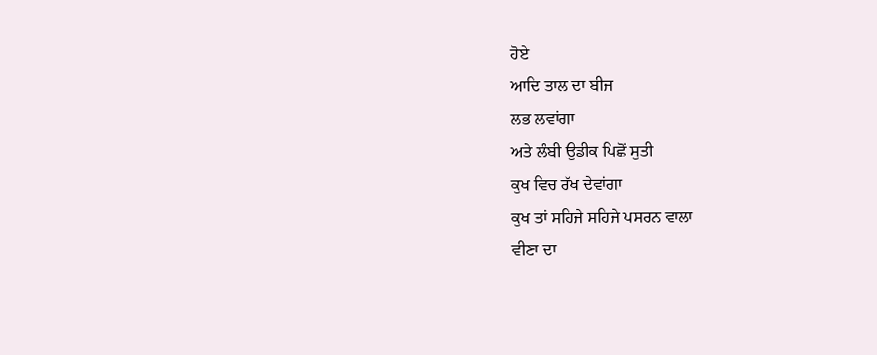ਹੋਏ
ਆਦਿ ਤਾਲ ਦਾ ਬੀਜ
ਲਭ ਲਵਾਂਗਾ
ਅਤੇ ਲੰਬੀ ਉਡੀਕ ਪਿਛੋਂ ਸੁਤੀ
ਕੁਖ ਵਿਚ ਰੱਖ ਦੇਵਾਂਗਾ
ਕੁਖ ਤਾਂ ਸਹਿਜੇ ਸਹਿਜੇ ਪਸਰਨ ਵਾਲਾ
ਵੀਣਾ ਦਾ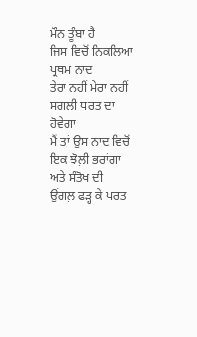ਮੌਨ ਤੂੰਬਾ ਹੈ
ਜਿਸ ਵਿਚੋਂ ਨਿਕਲਿਆ ਪ੍ਰਥਮ ਨਾਦ
ਤੇਰਾ ਨਹੀਂ ਮੇਰਾ ਨਹੀਂ
ਸਗਲੀ ਧਰਤ ਦਾ ਹੋਵੇਗਾ
ਮੈਂ ਤਾਂ ਉਸ ਨਾਦ ਵਿਚੋਂ
ਇਕ ਝੋਲ਼ੀ ਭਰਾਂਗਾ
ਅਤੇ ਸੰਤੋਖ ਦੀ
ਉਂਗਲ਼ ਫੜ੍ਹ ਕੇ ਪਰਤ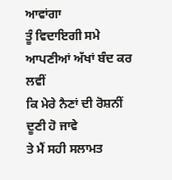ਆਵਾਂਗਾ
ਤੂੰ ਵਿਦਾਇਗੀ ਸਮੇ
ਆਪਣੀਆਂ ਅੱਖਾਂ ਬੰਦ ਕਰ ਲਵੀਂ
ਕਿ ਮੇਰੇ ਨੈਣਾਂ ਦੀ ਰੋਸ਼ਨੀਂ
ਦੂਣੀ ਹੋ ਜਾਵੇ
ਤੇ ਮੈਂ ਸਹੀ ਸਲਾਮਤ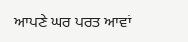ਆਪਣੇ ਘਰ ਪਰਤ ਆਵਾਂ